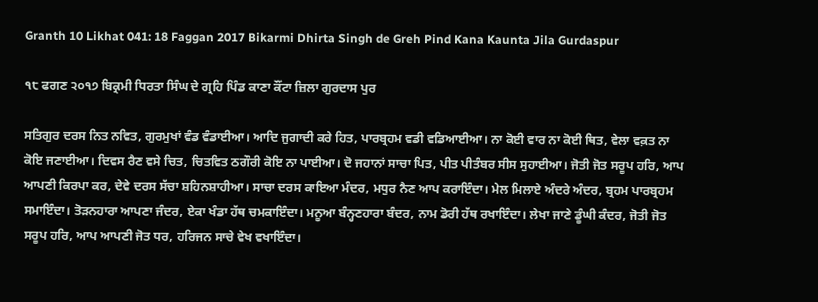Granth 10 Likhat 041: 18 Faggan 2017 Bikarmi Dhirta Singh de Greh Pind Kana Kaunta Jila Gurdaspur

੧੮ ਫਗਣ ੨੦੧੭ ਬਿਕ੍ਰਮੀ ਧਿਰਤਾ ਸਿੰਘ ਦੇ ਗ੍ਰਹਿ ਪਿੰਡ ਕਾਣਾ ਕੌਂਟਾ ਜ਼ਿਲਾ ਗੁਰਦਾਸ ਪੁਰ

ਸਤਿਗੁਰ ਦਰਸ ਨਿਤ ਨਵਿਤ, ਗੁਰਮੁਖਾਂ ਵੰਡ ਵੰਡਾਈਆ। ਆਦਿ ਜੁਗਾਦੀ ਕਰੇ ਹਿਤ, ਪਾਰਬ੍ਰਹਮ ਵਡੀ ਵਡਿਆਈਆ। ਨਾ ਕੋਈ ਵਾਰ ਨਾ ਕੋਈ ਥਿਤ, ਵੇਲਾ ਵਕ਼ਤ ਨਾ ਕੋਇ ਜਣਾਈਆ। ਦਿਵਸ ਰੈਣ ਵਸੇ ਚਿਤ, ਚਿਤਵਿਤ ਠਗੌਰੀ ਕੋਇ ਨਾ ਪਾਈਆ। ਦੋ ਜਹਾਨਾਂ ਸਾਚਾ ਪਿਤ, ਪੀਤ ਪੀਤੰਬਰ ਸੀਸ ਸੁਹਾਈਆ। ਜੋਤੀ ਜੋਤ ਸਰੂਪ ਹਰਿ, ਆਪ ਆਪਣੀ ਕਿਰਪਾ ਕਰ, ਦੇਵੇ ਦਰਸ ਸੱਚਾ ਸ਼ਹਿਨਸ਼ਾਹੀਆ। ਸਾਚਾ ਦਰਸ ਕਾਇਆ ਮੰਦਰ, ਮਧੁਰ ਨੈਣ ਆਪ ਕਰਾਇੰਦਾ। ਮੇਲ ਮਿਲਾਏ ਅੰਦਰੇ ਅੰਦਰ, ਬ੍ਰਹਮ ਪਾਰਬ੍ਰਹਮ ਸਮਾਇੰਦਾ। ਤੋੜਨਹਾਰਾ ਆਪਣਾ ਜੰਦਰ, ਏਕਾ ਖੰਡਾ ਹੱਥ ਚਮਕਾਇੰਦਾ। ਮਨੂਆ ਬੰਨ੍ਹਣਹਾਰਾ ਬੰਦਰ, ਨਾਮ ਡੋਰੀ ਹੱਥ ਰਖਾਇੰਦਾ। ਲੇਖਾ ਜਾਣੇ ਡੂੰਘੀ ਕੰਦਰ, ਜੋਤੀ ਜੋਤ ਸਰੂਪ ਹਰਿ, ਆਪ ਆਪਣੀ ਜੋਤ ਧਰ, ਹਰਿਜਨ ਸਾਚੇ ਵੇਖ ਵਖਾਇੰਦਾ।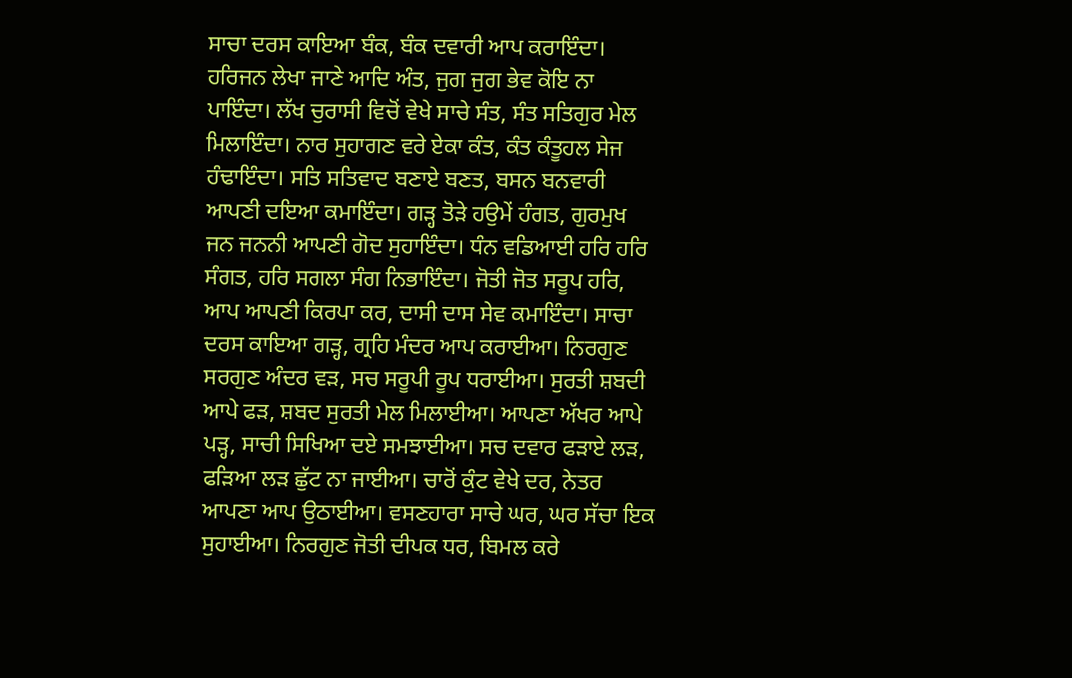ਸਾਚਾ ਦਰਸ ਕਾਇਆ ਬੰਕ, ਬੰਕ ਦਵਾਰੀ ਆਪ ਕਰਾਇੰਦਾ। ਹਰਿਜਨ ਲੇਖਾ ਜਾਣੇ ਆਦਿ ਅੰਤ, ਜੁਗ ਜੁਗ ਭੇਵ ਕੋਇ ਨਾ ਪਾਇੰਦਾ। ਲੱਖ ਚੁਰਾਸੀ ਵਿਚੋਂ ਵੇਖੇ ਸਾਚੇ ਸੰਤ, ਸੰਤ ਸਤਿਗੁਰ ਮੇਲ ਮਿਲਾਇੰਦਾ। ਨਾਰ ਸੁਹਾਗਣ ਵਰੇ ਏਕਾ ਕੰਤ, ਕੰਤ ਕੰਤੂਹਲ ਸੇਜ ਹੰਢਾਇੰਦਾ। ਸਤਿ ਸਤਿਵਾਦ ਬਣਾਏ ਬਣਤ, ਬਸਨ ਬਨਵਾਰੀ ਆਪਣੀ ਦਇਆ ਕਮਾਇੰਦਾ। ਗੜ੍ਹ ਤੋੜੇ ਹਉਮੇਂ ਹੰਗਤ, ਗੁਰਮੁਖ ਜਨ ਜਨਨੀ ਆਪਣੀ ਗੋਦ ਸੁਹਾਇੰਦਾ। ਧੰਨ ਵਡਿਆਈ ਹਰਿ ਹਰਿ ਸੰਗਤ, ਹਰਿ ਸਗਲਾ ਸੰਗ ਨਿਭਾਇੰਦਾ। ਜੋਤੀ ਜੋਤ ਸਰੂਪ ਹਰਿ, ਆਪ ਆਪਣੀ ਕਿਰਪਾ ਕਰ, ਦਾਸੀ ਦਾਸ ਸੇਵ ਕਮਾਇੰਦਾ। ਸਾਚਾ ਦਰਸ ਕਾਇਆ ਗੜ੍ਹ, ਗ੍ਰਹਿ ਮੰਦਰ ਆਪ ਕਰਾਈਆ। ਨਿਰਗੁਣ ਸਰਗੁਣ ਅੰਦਰ ਵੜ, ਸਚ ਸਰੂਪੀ ਰੂਪ ਧਰਾਈਆ। ਸੁਰਤੀ ਸ਼ਬਦੀ ਆਪੇ ਫੜ, ਸ਼ਬਦ ਸੁਰਤੀ ਮੇਲ ਮਿਲਾਈਆ। ਆਪਣਾ ਅੱਖਰ ਆਪੇ ਪੜ੍ਹ, ਸਾਚੀ ਸਿਖਿਆ ਦਏ ਸਮਝਾਈਆ। ਸਚ ਦਵਾਰ ਫੜਾਏ ਲੜ, ਫੜਿਆ ਲੜ ਛੁੱਟ ਨਾ ਜਾਈਆ। ਚਾਰੋਂ ਕੁੰਟ ਵੇਖੇ ਦਰ, ਨੇਤਰ ਆਪਣਾ ਆਪ ਉਠਾਈਆ। ਵਸਣਹਾਰਾ ਸਾਚੇ ਘਰ, ਘਰ ਸੱਚਾ ਇਕ ਸੁਹਾਈਆ। ਨਿਰਗੁਣ ਜੋਤੀ ਦੀਪਕ ਧਰ, ਬਿਮਲ ਕਰੇ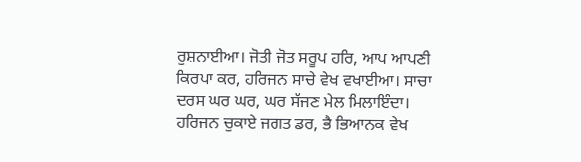ਰੁਸ਼ਨਾਈਆ। ਜੋਤੀ ਜੋਤ ਸਰੂਪ ਹਰਿ, ਆਪ ਆਪਣੀ ਕਿਰਪਾ ਕਰ, ਹਰਿਜਨ ਸਾਚੇ ਵੇਖ ਵਖਾਈਆ। ਸਾਚਾ ਦਰਸ ਘਰ ਘਰ, ਘਰ ਸੱਜਣ ਮੇਲ ਮਿਲਾਇੰਦਾ। ਹਰਿਜਨ ਚੁਕਾਏ ਜਗਤ ਡਰ, ਭੈ ਭਿਆਨਕ ਵੇਖ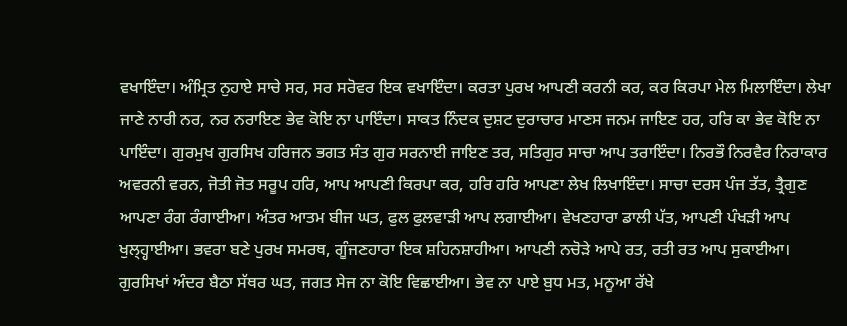ਵਖਾਇੰਦਾ। ਅੰਮ੍ਰਿਤ ਨੁਹਾਏ ਸਾਚੇ ਸਰ, ਸਰ ਸਰੋਵਰ ਇਕ ਵਖਾਇੰਦਾ। ਕਰਤਾ ਪੁਰਖ ਆਪਣੀ ਕਰਨੀ ਕਰ, ਕਰ ਕਿਰਪਾ ਮੇਲ ਮਿਲਾਇੰਦਾ। ਲੇਖਾ ਜਾਣੇ ਨਾਰੀ ਨਰ, ਨਰ ਨਰਾਇਣ ਭੇਵ ਕੋਇ ਨਾ ਪਾਇੰਦਾ। ਸਾਕਤ ਨਿੰਦਕ ਦੁਸ਼ਟ ਦੁਰਾਚਾਰ ਮਾਣਸ ਜਨਮ ਜਾਇਣ ਹਰ, ਹਰਿ ਕਾ ਭੇਵ ਕੋਇ ਨਾ ਪਾਇੰਦਾ। ਗੁਰਮੁਖ ਗੁਰਸਿਖ ਹਰਿਜਨ ਭਗਤ ਸੰਤ ਗੁਰ ਸਰਨਾਈ ਜਾਇਣ ਤਰ, ਸਤਿਗੁਰ ਸਾਚਾ ਆਪ ਤਰਾਇੰਦਾ। ਨਿਰਭੌ ਨਿਰਵੈਰ ਨਿਰਾਕਾਰ ਅਵਰਨੀ ਵਰਨ, ਜੋਤੀ ਜੋਤ ਸਰੂਪ ਹਰਿ, ਆਪ ਆਪਣੀ ਕਿਰਪਾ ਕਰ, ਹਰਿ ਹਰਿ ਆਪਣਾ ਲੇਖ ਲਿਖਾਇੰਦਾ। ਸਾਚਾ ਦਰਸ ਪੰਜ ਤੱਤ, ਤ੍ਰੈਗੁਣ ਆਪਣਾ ਰੰਗ ਰੰਗਾਈਆ। ਅੰਤਰ ਆਤਮ ਬੀਜ ਘਤ, ਫੁਲ ਫੁਲਵਾੜੀ ਆਪ ਲਗਾਈਆ। ਵੇਖਣਹਾਰਾ ਡਾਲੀ ਪੱਤ, ਆਪਣੀ ਪੰਖੜੀ ਆਪ ਖੁਲ੍ਹ੍ਹਾਈਆ। ਭਵਰਾ ਬਣੇ ਪੁਰਖ ਸਮਰਥ, ਗੂੰਜਣਹਾਰਾ ਇਕ ਸ਼ਹਿਨਸ਼ਾਹੀਆ। ਆਪਣੀ ਨਚੋੜੇ ਆਪੇ ਰਤ, ਰਤੀ ਰਤ ਆਪ ਸੁਕਾਈਆ। ਗੁਰਸਿਖਾਂ ਅੰਦਰ ਬੈਠਾ ਸੱਥਰ ਘਤ, ਜਗਤ ਸੇਜ ਨਾ ਕੋਇ ਵਿਛਾਈਆ। ਭੇਵ ਨਾ ਪਾਏ ਬੁਧ ਮਤ, ਮਨੂਆ ਰੱਖੇ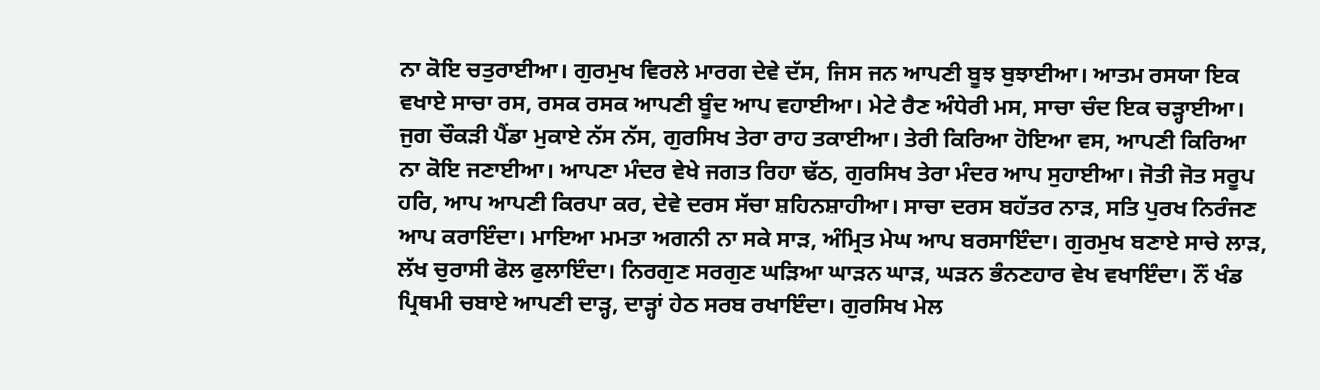ਨਾ ਕੋਇ ਚਤੁਰਾਈਆ। ਗੁਰਮੁਖ ਵਿਰਲੇ ਮਾਰਗ ਦੇਵੇ ਦੱਸ, ਜਿਸ ਜਨ ਆਪਣੀ ਬੂਝ ਬੁਝਾਈਆ। ਆਤਮ ਰਸਯਾ ਇਕ ਵਖਾਏ ਸਾਚਾ ਰਸ, ਰਸਕ ਰਸਕ ਆਪਣੀ ਬੂੰਦ ਆਪ ਵਹਾਈਆ। ਮੇਟੇ ਰੈਣ ਅੰਧੇਰੀ ਮਸ, ਸਾਚਾ ਚੰਦ ਇਕ ਚੜ੍ਹਾਈਆ। ਜੁਗ ਚੌਕੜੀ ਪੈਂਡਾ ਮੁਕਾਏ ਨੱਸ ਨੱਸ, ਗੁਰਸਿਖ ਤੇਰਾ ਰਾਹ ਤਕਾਈਆ। ਤੇਰੀ ਕਿਰਿਆ ਹੋਇਆ ਵਸ, ਆਪਣੀ ਕਿਰਿਆ ਨਾ ਕੋਇ ਜਣਾਈਆ। ਆਪਣਾ ਮੰਦਰ ਵੇਖੇ ਜਗਤ ਰਿਹਾ ਢੱਠ, ਗੁਰਸਿਖ ਤੇਰਾ ਮੰਦਰ ਆਪ ਸੁਹਾਈਆ। ਜੋਤੀ ਜੋਤ ਸਰੂਪ ਹਰਿ, ਆਪ ਆਪਣੀ ਕਿਰਪਾ ਕਰ, ਦੇਵੇ ਦਰਸ ਸੱਚਾ ਸ਼ਹਿਨਸ਼ਾਹੀਆ। ਸਾਚਾ ਦਰਸ ਬਹੱਤਰ ਨਾੜ, ਸਤਿ ਪੁਰਖ ਨਿਰੰਜਣ ਆਪ ਕਰਾਇੰਦਾ। ਮਾਇਆ ਮਮਤਾ ਅਗਨੀ ਨਾ ਸਕੇ ਸਾੜ, ਅੰਮ੍ਰਿਤ ਮੇਘ ਆਪ ਬਰਸਾਇੰਦਾ। ਗੁਰਮੁਖ ਬਣਾਏ ਸਾਚੇ ਲਾੜ, ਲੱਖ ਚੁਰਾਸੀ ਫੋਲ ਫੁਲਾਇੰਦਾ। ਨਿਰਗੁਣ ਸਰਗੁਣ ਘੜਿਆ ਘਾੜਨ ਘਾੜ, ਘੜਨ ਭੰਨਣਹਾਰ ਵੇਖ ਵਖਾਇੰਦਾ। ਨੌਂ ਖੰਡ ਪ੍ਰਿਥਮੀ ਚਬਾਏ ਆਪਣੀ ਦਾੜ੍ਹ, ਦਾੜ੍ਹਾਂ ਹੇਠ ਸਰਬ ਰਖਾਇੰਦਾ। ਗੁਰਸਿਖ ਮੇਲ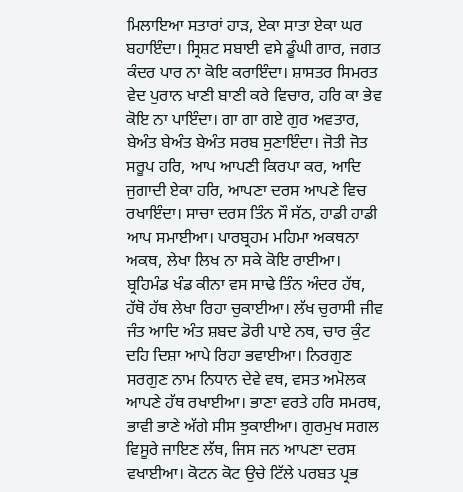ਮਿਲਾਇਆ ਸਤਾਰਾਂ ਹਾੜ, ਏਕਾ ਸਾਤਾ ਏਕਾ ਘਰ ਬਹਾਇੰਦਾ। ਸ੍ਰਿਸ਼ਟ ਸਬਾਈ ਵਸੇ ਡੂੰਘੀ ਗਾਰ, ਜਗਤ ਕੰਦਰ ਪਾਰ ਨਾ ਕੋਇ ਕਰਾਇੰਦਾ। ਸ਼ਾਸਤਰ ਸਿਮਰਤ ਵੇਦ ਪੁਰਾਨ ਖਾਣੀ ਬਾਣੀ ਕਰੇ ਵਿਚਾਰ, ਹਰਿ ਕਾ ਭੇਵ ਕੋਇ ਨਾ ਪਾਇੰਦਾ। ਗਾ ਗਾ ਗਏ ਗੁਰ ਅਵਤਾਰ, ਬੇਅੰਤ ਬੇਅੰਤ ਬੇਅੰਤ ਸਰਬ ਸੁਣਾਇੰਦਾ। ਜੋਤੀ ਜੋਤ ਸਰੂਪ ਹਰਿ, ਆਪ ਆਪਣੀ ਕਿਰਪਾ ਕਰ, ਆਦਿ ਜੁਗਾਦੀ ਏਕਾ ਹਰਿ, ਆਪਣਾ ਦਰਸ ਆਪਣੇ ਵਿਚ ਰਖਾਇੰਦਾ। ਸਾਚਾ ਦਰਸ ਤਿੰਨ ਸੌ ਸੱਠ, ਹਾਡੀ ਹਾਡੀ ਆਪ ਸਮਾਈਆ। ਪਾਰਬ੍ਰਹਮ ਮਹਿਮਾ ਅਕਥਨਾ ਅਕਥ, ਲੇਖਾ ਲਿਖ ਨਾ ਸਕੇ ਕੋਇ ਰਾਈਆ। ਬ੍ਰਹਿਮੰਡ ਖੰਡ ਕੀਨਾ ਵਸ ਸਾਢੇ ਤਿੰਨ ਅੰਦਰ ਹੱਥ, ਹੱਥੋ ਹੱਥ ਲੇਖਾ ਰਿਹਾ ਚੁਕਾਈਆ। ਲੱਖ ਚੁਰਾਸੀ ਜੀਵ ਜੰਤ ਆਦਿ ਅੰਤ ਸ਼ਬਦ ਡੋਰੀ ਪਾਏ ਨਥ, ਚਾਰ ਕੁੰਟ ਦਹਿ ਦਿਸ਼ਾ ਆਪੇ ਰਿਹਾ ਭਵਾਈਆ। ਨਿਰਗੁਣ ਸਰਗੁਣ ਨਾਮ ਨਿਧਾਨ ਦੇਵੇ ਵਥ, ਵਸਤ ਅਮੋਲਕ ਆਪਣੇ ਹੱਥ ਰਖਾਈਆ। ਭਾਣਾ ਵਰਤੇ ਹਰਿ ਸਮਰਥ, ਭਾਵੀ ਭਾਣੇ ਅੱਗੇ ਸੀਸ ਝੁਕਾਈਆ। ਗੁਰਮੁਖ ਸਗਲ ਵਿਸੂਰੇ ਜਾਇਣ ਲੱਥ, ਜਿਸ ਜਨ ਆਪਣਾ ਦਰਸ ਵਖਾਈਆ। ਕੋਟਨ ਕੋਟ ਉਚੇ ਟਿੱਲੇ ਪਰਬਤ ਪ੍ਰਭ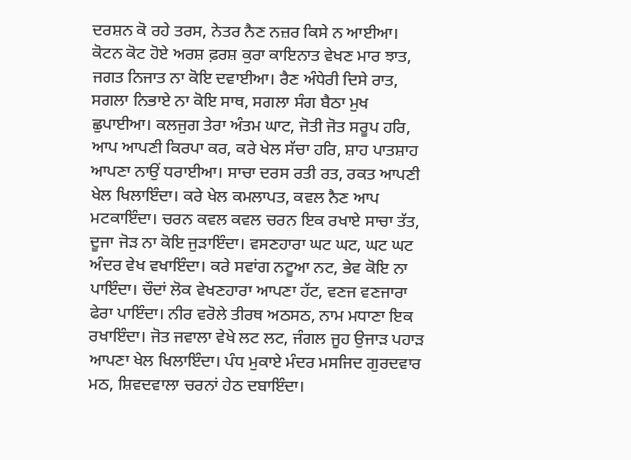ਦਰਸ਼ਨ ਕੋ ਰਹੇ ਤਰਸ, ਨੇਤਰ ਨੈਣ ਨਜ਼ਰ ਕਿਸੇ ਨ ਆਈਆ। ਕੋਟਨ ਕੋਟ ਹੋਏ ਅਰਸ਼ ਫ਼ਰਸ਼ ਕੁਰਾ ਕਾਇਨਾਤ ਵੇਖਣ ਮਾਰ ਝਾਤ, ਜਗਤ ਨਿਜਾਤ ਨਾ ਕੋਇ ਦਵਾਈਆ। ਰੈਣ ਅੰਧੇਰੀ ਦਿਸੇ ਰਾਤ, ਸਗਲਾ ਨਿਭਾਏ ਨਾ ਕੋਇ ਸਾਥ, ਸਗਲਾ ਸੰਗ ਬੈਠਾ ਮੁਖ ਛੁਪਾਈਆ। ਕਲਜੁਗ ਤੇਰਾ ਅੰਤਮ ਘਾਟ, ਜੋਤੀ ਜੋਤ ਸਰੂਪ ਹਰਿ, ਆਪ ਆਪਣੀ ਕਿਰਪਾ ਕਰ, ਕਰੇ ਖੇਲ ਸੱਚਾ ਹਰਿ, ਸ਼ਾਹ ਪਾਤਸ਼ਾਹ ਆਪਣਾ ਨਾਉਂ ਧਰਾਈਆ। ਸਾਚਾ ਦਰਸ ਰਤੀ ਰਤ, ਰਕਤ ਆਪਣੀ ਖੇਲ ਖਿਲਾਇੰਦਾ। ਕਰੇ ਖੇਲ ਕਮਲਾਪਤ, ਕਵਲ ਨੈਣ ਆਪ ਮਟਕਾਇੰਦਾ। ਚਰਨ ਕਵਲ ਕਵਲ ਚਰਨ ਇਕ ਰਖਾਏ ਸਾਚਾ ਤੱਤ, ਦੂਜਾ ਜੋੜ ਨਾ ਕੋਇ ਜੁੜਾਇੰਦਾ। ਵਸਣਹਾਰਾ ਘਟ ਘਟ, ਘਟ ਘਟ ਅੰਦਰ ਵੇਖ ਵਖਾਇੰਦਾ। ਕਰੇ ਸਵਾਂਗ ਨਟੂਆ ਨਟ, ਭੇਵ ਕੋਇ ਨਾ ਪਾਇੰਦਾ। ਚੌਦਾਂ ਲੋਕ ਵੇਖਣਹਾਰਾ ਆਪਣਾ ਹੱਟ, ਵਣਜ ਵਣਜਾਰਾ ਫੇਰਾ ਪਾਇੰਦਾ। ਨੀਰ ਵਰੋਲੇ ਤੀਰਥ ਅਠਸਠ, ਨਾਮ ਮਧਾਣਾ ਇਕ ਰਖਾਇੰਦਾ। ਜੋਤ ਜਵਾਲਾ ਵੇਖੇ ਲਟ ਲਟ, ਜੰਗਲ ਜੂਹ ਉਜਾੜ ਪਹਾੜ ਆਪਣਾ ਖੇਲ ਖਿਲਾਇੰਦਾ। ਪੰਧ ਮੁਕਾਏ ਮੰਦਰ ਮਸਜਿਦ ਗੁਰਦਵਾਰ ਮਠ, ਸ਼ਿਵਦਵਾਲਾ ਚਰਨਾਂ ਹੇਠ ਦਬਾਇੰਦਾ।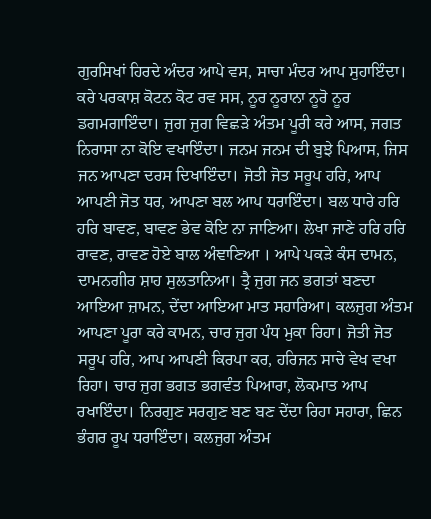ਗੁਰਸਿਖਾਂ ਹਿਰਦੇ ਅੰਦਰ ਆਪੇ ਵਸ, ਸਾਚਾ ਮੰਦਰ ਆਪ ਸੁਹਾਇੰਦਾ। ਕਰੇ ਪਰਕਾਸ਼ ਕੋਟਨ ਕੋਟ ਰਵ ਸਸ, ਨੂਰ ਨੂਰਾਨਾ ਨੂਰੋ ਨੂਰ ਡਗਮਗਾਇੰਦਾ। ਜੁਗ ਜੁਗ ਵਿਛੜੇ ਅੰਤਮ ਪੂਰੀ ਕਰੇ ਆਸ, ਜਗਤ ਨਿਰਾਸਾ ਨਾ ਕੋਇ ਵਖਾਇੰਦਾ। ਜਨਮ ਜਨਮ ਦੀ ਬੁਝੇ ਪਿਆਸ, ਜਿਸ ਜਨ ਆਪਣਾ ਦਰਸ ਦਿਖਾਇੰਦਾ। ਜੋਤੀ ਜੋਤ ਸਰੂਪ ਹਰਿ, ਆਪ ਆਪਣੀ ਜੋਤ ਧਰ, ਆਪਣਾ ਬਲ ਆਪ ਧਰਾਇੰਦਾ। ਬਲ ਧਾਰੇ ਹਰਿ ਹਰਿ ਬਾਵਣ, ਬਾਵਣ ਭੇਵ ਕੋਇ ਨਾ ਜਾਣਿਆ। ਲੇਖਾ ਜਾਣੇ ਹਰਿ ਹਰਿ ਰਾਵਣ, ਰਾਵਣ ਹੋਏ ਬਾਲ ਅੰਞਾਣਿਆ । ਆਪੇ ਪਕੜੇ ਕੰਸ ਦਾਮਨ, ਦਾਮਨਗੀਰ ਸ਼ਾਹ ਸੁਲਤਾਨਿਆ। ਤ੍ਰੈ ਜੁਗ ਜਨ ਭਗਤਾਂ ਬਣਦਾ ਆਇਆ ਜ਼ਾਮਨ, ਦੇਂਦਾ ਆਇਆ ਮਾਤ ਸਹਾਰਿਆ। ਕਲਜੁਗ ਅੰਤਮ ਆਪਣਾ ਪੂਰਾ ਕਰੇ ਕਾਮਨ, ਚਾਰ ਜੁਗ ਪੰਧ ਮੁਕਾ ਰਿਹਾ। ਜੋਤੀ ਜੋਤ ਸਰੂਪ ਹਰਿ, ਆਪ ਆਪਣੀ ਕਿਰਪਾ ਕਰ, ਹਰਿਜਨ ਸਾਚੇ ਵੇਖ ਵਖਾ ਰਿਹਾ। ਚਾਰ ਜੁਗ ਭਗਤ ਭਗਵੰਤ ਪਿਆਰਾ, ਲੋਕਮਾਤ ਆਪ ਰਖਾਇੰਦਾ। ਨਿਰਗੁਣ ਸਰਗੁਣ ਬਣ ਬਣ ਦੇਂਦਾ ਰਿਹਾ ਸਹਾਰਾ, ਛਿਨ ਭੰਗਰ ਰੂਪ ਧਰਾਇੰਦਾ। ਕਲਜੁਗ ਅੰਤਮ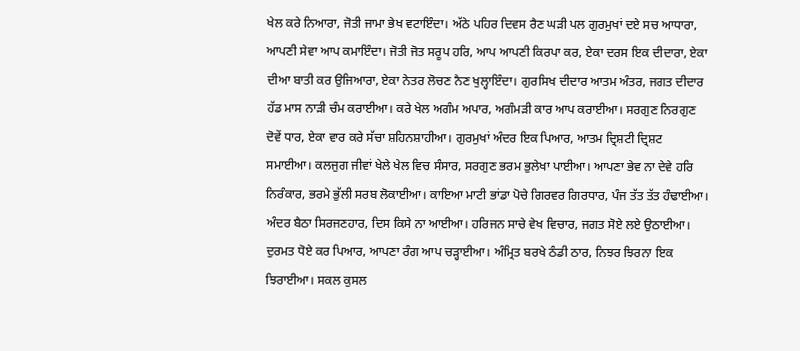ਖੇਲ ਕਰੇ ਨਿਆਰਾ, ਜੋਤੀ ਜਾਮਾ ਭੇਖ ਵਟਾਇੰਦਾ। ਅੱਠੇ ਪਹਿਰ ਦਿਵਸ ਰੈਣ ਘੜੀ ਪਲ ਗੁਰਮੁਖਾਂ ਦਏ ਸਚ ਆਧਾਰਾ, ਆਪਣੀ ਸੇਵਾ ਆਪ ਕਮਾਇੰਦਾ। ਜੋਤੀ ਜੋਤ ਸਰੂਪ ਹਰਿ, ਆਪ ਆਪਣੀ ਕਿਰਪਾ ਕਰ, ਏਕਾ ਦਰਸ ਇਕ ਦੀਦਾਰਾ, ਏਕਾ ਦੀਆ ਬਾਤੀ ਕਰ ਉਜਿਆਰਾ, ਏਕਾ ਨੇਤਰ ਲੋਚਣ ਨੈਣ ਖੁਲ੍ਹਾਇੰਦਾ। ਗੁਰਸਿਖ ਦੀਦਾਰ ਆਤਮ ਅੰਤਰ, ਜਗਤ ਦੀਦਾਰ ਹੱਡ ਮਾਸ ਨਾੜੀ ਚੰਮ ਕਰਾਈਆ। ਕਰੇ ਖੇਲ ਅਗੰਮ ਅਪਾਰ, ਅਗੰਮੜੀ ਕਾਰ ਆਪ ਕਰਾਈਆ। ਸਰਗੁਣ ਨਿਰਗੁਣ ਦੋਵੇਂ ਧਾਰ, ਏਕਾ ਵਾਰ ਕਰੇ ਸੱਚਾ ਸ਼ਹਿਨਸ਼ਾਹੀਆ। ਗੁਰਮੁਖਾਂ ਅੰਦਰ ਇਕ ਪਿਆਰ, ਆਤਮ ਦ੍ਰਿਸ਼ਟੀ ਦ੍ਰਿਸ਼ਟ ਸਮਾਈਆ। ਕਲਜੁਗ ਜੀਵਾਂ ਖੇਲੇ ਖੇਲ ਵਿਚ ਸੰਸਾਰ, ਸਰਗੁਣ ਭਰਮ ਭੁਲੇਖਾ ਪਾਈਆ। ਆਪਣਾ ਭੇਵ ਨਾ ਦੇਵੇ ਹਰਿ ਨਿਰੰਕਾਰ, ਭਰਮੇ ਭੁੱਲੀ ਸਰਬ ਲੋਕਾਈਆ। ਕਾਇਆ ਮਾਟੀ ਭਾਂਡਾ ਪੋਚੇ ਗਿਰਵਰ ਗਿਰਧਾਰ, ਪੰਜ ਤੱਤ ਤੱਤ ਹੰਢਾਈਆ। ਅੰਦਰ ਬੈਠਾ ਸਿਰਜਣਹਾਰ, ਦਿਸ ਕਿਸੇ ਨਾ ਆਈਆ। ਹਰਿਜਨ ਸਾਚੇ ਵੇਖ ਵਿਚਾਰ, ਜਗਤ ਸੋਏ ਲਏ ਉਠਾਈਆ। ਦੁਰਮਤ ਧੋਏ ਕਰ ਪਿਆਰ, ਆਪਣਾ ਰੰਗ ਆਪ ਚੜ੍ਹਾਈਆ। ਅੰਮ੍ਰਿਤ ਬਰਖੇ ਠੰਡੀ ਠਾਰ, ਨਿਝਰ ਝਿਰਨਾ ਇਕ ਝਿਰਾਈਆ। ਸਕਲ ਕੁਸਲ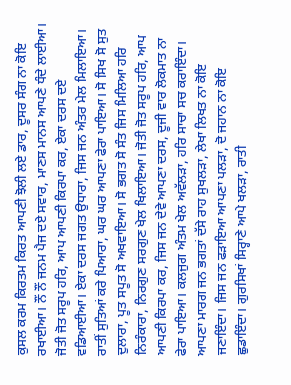ਕੁਸਲ ਕਰਮ ਕਿਰਤਮ ਕਿਰਤ ਆਪਣੀ ਝੋਲੀ ਲਏ ਡਾਰ, ਦੂਸਰ ਸੰਗ ਨਾ ਕੋਇ ਰਖਾਈਆ। ਨੌਂ ਨੌਂ ਜਨਮ ਪੈਜ ਦਏ ਸਵਾਰ, ਮਾਣਸ ਮਾਨਸ ਆਪਣੇ ਧੰਦੇ ਲਾਈਆ। ਜੋਤੀ ਜੋਤ ਸਰੂਪ ਹਰਿ, ਆਪ ਆਪਣੀ ਕਿਰਪਾ ਕਰ, ਏਕਾ ਦਰਸ ਦਏ ਵਡਿਆਈਆ। ਏਕਾ ਦਰਸ ਜਗਤ ਉਧਾਰਾ, ਜਿਸ ਜਨ ਅੰਤਰ ਮੇਲ ਮਿਲਾਇਆ। ਰਾਤੀਂ ਸੁਤਿਆਂ ਕਰੇ ਪਿਆਰਾ, ਘਰ ਘਰ ਆਪਣਾ ਫੇਰਾ ਪਾਇਆ। ਸੋ ਸਿਖ ਸੋ ਸੁਤ ਦੁਲਾਰਾ, ਪੂਤ ਸਪੂਤ ਸੋ ਅਖਵਾਇਆ। ਸੋ ਭਗਤ ਸੋ ਸੰਤ ਜਿਸ ਮਿਲਿਆ ਹਰਿ ਨਿਰੰਕਾਰਾ, ਨਿਰਗੁਣ ਸਰਗੁਣ ਖੇਲ ਖਿਲਾਇਆ। ਜੋਤੀ ਜੋਤ ਸਰੂਪ ਹਰਿ, ਆਪ ਆਪਣੀ ਕਿਰਪਾ ਕਰ, ਜਿਸ ਜਨ ਦੇਵੇ ਆਪਣਾ ਦਰਸ, ਦੂਜੀ ਵਾਰ ਲੋਕਮਾਤ ਨਾ ਫੇਰਾ ਪਾਇਆ। ਕਲਜੁਗ ਅੰਤਮ ਖੇਲ ਅਵੱਲੜਾ, ਹਰਿ ਸਾਚਾ ਸਚ ਕਰਾਇੰਦਾ। ਆਪਣਾ ਮਾਰਗ ਜਨ ਭਗਤਾਂ ਦੱਸੇ ਰਾਹ ਸੁਖਲੜਾ, ਲੇਖਾ ਲਿਖਤ ਨਾ ਕੋਇ ਜਣਾਇੰਦਾ। ਜਿਸ ਜਨ ਫੜਾਇਆ ਆਪਣਾ ਪਲੜਾ, ਦੋ ਜਹਾਨ ਨਾ ਕੋਇ ਛੁਡਾਇੰਦਾ। ਗੁਰਸਿਖਾਂ ਸਿਰ੍ਹਾਣੇ ਆਪੇ ਖਲੜਾ, ਰਾਤੀ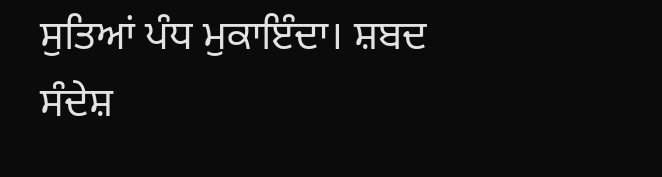ਸੁਤਿਆਂ ਪੰਧ ਮੁਕਾਇੰਦਾ। ਸ਼ਬਦ ਸੰਦੇਸ਼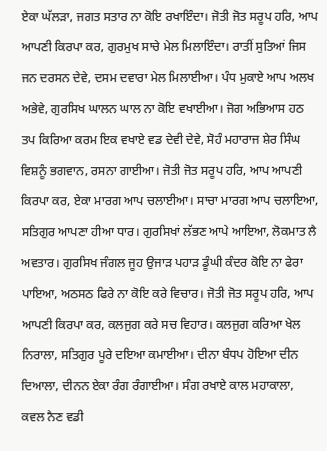ਏਕਾ ਘੱਲੜਾ, ਜਗਤ ਸਤਾਰ ਨਾ ਕੋਇ ਰਖਾਇੰਦਾ। ਜੋਤੀ ਜੋਤ ਸਰੂਪ ਹਰਿ, ਆਪ ਆਪਣੀ ਕਿਰਪਾ ਕਰ, ਗੁਰਮੁਖ ਸਾਚੇ ਮੇਲ ਮਿਲਾਇੰਦਾ। ਰਾਤੀਂ ਸੁਤਿਆਂ ਜਿਸ ਜਨ ਦਰਸਨ ਦੇਵੇ, ਦਸਮ ਦਵਾਰਾ ਮੇਲ ਮਿਲਾਈਆ। ਪੰਧ ਮੁਕਾਏ ਆਪ ਅਲਖ ਅਭੇਵੇ, ਗੁਰਸਿਖ ਘਾਲਨ ਘਾਲ ਨਾ ਕੋਇ ਵਖਾਈਆ। ਜੋਗ ਅਭਿਆਸ ਹਠ ਤਪ ਕਿਰਿਆ ਕਰਮ ਇਕ ਵਖਾਏ ਵਡ ਦੇਵੀ ਦੇਵੇ, ਸੋਹੰ ਮਹਾਰਾਜ ਸ਼ੇਰ ਸਿੰਘ ਵਿਸ਼ਨੂੰ ਭਗਵਾਨ, ਰਸਨਾ ਗਾਈਆ। ਜੋਤੀ ਜੋਤ ਸਰੂਪ ਹਰਿ, ਆਪ ਆਪਣੀ ਕਿਰਪਾ ਕਰ, ਏਕਾ ਮਾਰਗ ਆਪ ਚਲਾਈਆ। ਸਾਚਾ ਮਾਰਗ ਆਪ ਚਲਾਇਆ, ਸਤਿਗੁਰ ਆਪਣਾ ਹੀਆ ਧਾਰ। ਗੁਰਸਿਖਾਂ ਲੱਭਣ ਆਪੇ ਆਇਆ, ਲੋਕਮਾਤ ਲੈ ਅਵਤਾਰ। ਗੁਰਸਿਖ ਜੰਗਲ ਜੂਹ ਉਜਾੜ ਪਹਾੜ ਡੂੰਘੀ ਕੰਦਰ ਕੋਇ ਨਾ ਫੇਰਾ ਪਾਇਆ, ਅਠਸਠ ਫਿਰੇ ਨਾ ਕੋਇ ਕਰੇ ਵਿਚਾਰ। ਜੋਤੀ ਜੋਤ ਸਰੂਪ ਹਰਿ, ਆਪ ਆਪਣੀ ਕਿਰਪਾ ਕਰ, ਕਲਜੁਗ ਕਰੇ ਸਚ ਵਿਹਾਰ। ਕਲਜੁਗ ਕਰਿਆ ਖੇਲ ਨਿਰਾਲਾ, ਸਤਿਗੁਰ ਪੂਰੇ ਦਇਆ ਕਮਾਈਆ। ਦੀਨਾ ਬੰਧਪ ਹੋਇਆ ਦੀਨ ਦਿਆਲਾ, ਦੀਨਨ ਏਕਾ ਰੰਗ ਰੰਗਾਈਆ। ਸੰਗ ਰਖਾਏ ਕਾਲ ਮਹਾਕਾਲਾ, ਕਵਲ ਨੈਣ ਵਡੀ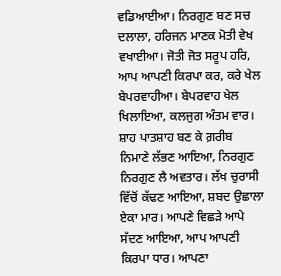ਵਡਿਆਈਆ। ਨਿਰਗੁਣ ਬਣ ਸਚ ਦਲਾਲਾ, ਹਰਿਜਨ ਮਾਣਕ ਮੋਤੀ ਵੇਖ ਵਖਾਈਆ। ਜੋਤੀ ਜੋਤ ਸਰੂਪ ਹਰਿ, ਆਪ ਆਪਣੀ ਕਿਰਪਾ ਕਰ, ਕਰੇ ਖੇਲ ਬੇਪਰਵਾਹੀਆ। ਬੇਪਰਵਾਹ ਖੇਲ ਖਿਲਾਇਆ, ਕਲਜੁਗ ਅੰਤਮ ਵਾਰ। ਸ਼ਾਹ ਪਾਤਸ਼ਾਹ ਬਣ ਕੇ ਗ਼ਰੀਬ ਨਿਮਾਣੇ ਲੱਭਣ ਆਇਆ, ਨਿਰਗੁਣ ਨਿਰਗੁਣ ਲੈ ਅਵਤਾਰ। ਲੱਖ ਚੁਰਾਸੀ ਵਿੱਚੋਂ ਕੱਢਣ ਆਇਆ, ਸ਼ਬਦ ਉਛਾਲਾ ਏਕਾ ਮਾਰ। ਆਪਣੇ ਵਿਛੜੇ ਆਪੇ ਸੱਦਣ ਆਇਆ, ਆਪ ਆਪਣੀ ਕਿਰਪਾ ਧਾਰ। ਆਪਣਾ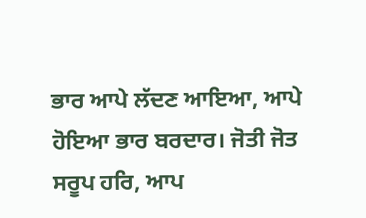ਭਾਰ ਆਪੇ ਲੱਦਣ ਆਇਆ, ਆਪੇ ਹੋਇਆ ਭਾਰ ਬਰਦਾਰ। ਜੋਤੀ ਜੋਤ ਸਰੂਪ ਹਰਿ, ਆਪ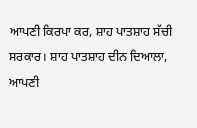ਆਪਣੀ ਕਿਰਪਾ ਕਰ, ਸ਼ਾਹ ਪਾਤਸ਼ਾਹ ਸੱਚੀ ਸਰਕਾਰ। ਸ਼ਾਹ ਪਾਤਸ਼ਾਹ ਦੀਨ ਦਿਆਲਾ, ਆਪਣੀ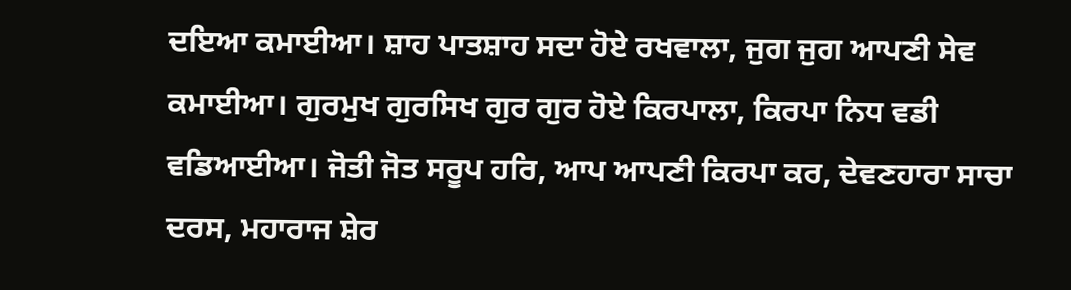ਦਇਆ ਕਮਾਈਆ। ਸ਼ਾਹ ਪਾਤਸ਼ਾਹ ਸਦਾ ਹੋਏ ਰਖਵਾਲਾ, ਜੁਗ ਜੁਗ ਆਪਣੀ ਸੇਵ ਕਮਾਈਆ। ਗੁਰਮੁਖ ਗੁਰਸਿਖ ਗੁਰ ਗੁਰ ਹੋਏ ਕਿਰਪਾਲਾ, ਕਿਰਪਾ ਨਿਧ ਵਡੀ ਵਡਿਆਈਆ। ਜੋਤੀ ਜੋਤ ਸਰੂਪ ਹਰਿ, ਆਪ ਆਪਣੀ ਕਿਰਪਾ ਕਰ, ਦੇਵਣਹਾਰਾ ਸਾਚਾ ਦਰਸ, ਮਹਾਰਾਜ ਸ਼ੇਰ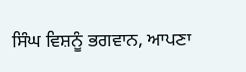ਸਿੰਘ ਵਿਸ਼ਨੂੰ ਭਗਵਾਨ, ਆਪਣਾ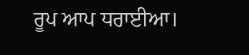ਰੂਪ ਆਪ ਧਰਾਈਆ।